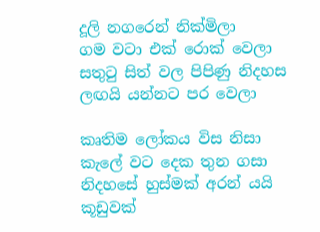දූලි නගරෙන් නික්මිලා
ගම වටා එක් රොක් වෙලා
සතුටු සිත් වල පිපිණු නිදහස
ලඟයි යන්නට පර වෙලා

කෘතිම ලෝකය විස නිසා
කැලේ වට දෙක තුන ගසා
නිදහසේ හුස්මක් අරන් යයි
කූඩුවක්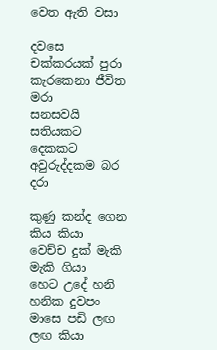වෙත ඇති වසා

දවසෙ චක්කරයක් පුරා
කැරකෙනා ජීවිත මරා
සනසවයි සතියකට දෙකකට
අවුරුද්දකම බර දරා

කුණු කන්ද ගෙන කිය කියා
වෙච්ච දුක් මැකි මැකි ගියා
හෙට උදේ හනි හනික දුවපං
මාසෙ පඩි ලඟ ලඟ කියා